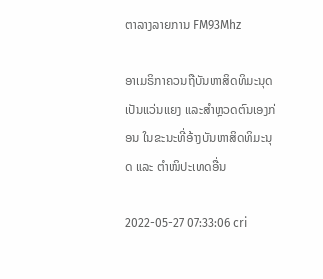ຕາລາງລາຍການ FM93Mhz

ອາເມຣິກາຄວນຖືບັນຫາສິດທິມະນຸດເປັນແວ່ນແຍງ ແລະສຳຫຼວດຕົນເອງກ່ອນ ໃນຂະນະທີ່ອ້າງບັນຫາສິດທິມະນຸດ ແລະ ຕຳໜິປະເທດອື່ນ

2022-05-27 07:33:06 cri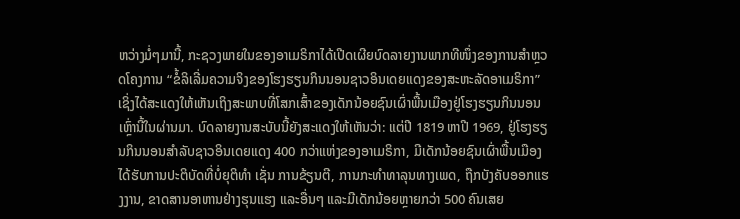ຫວ່າງມໍ່ໆມານີ້, ກະຊວງພາຍໃນຂອງອາເມຣິກາໄດ້ເປີດເຜີຍບົດລາຍງານພາກທີໜຶ່ງຂອງການສຳຫຼວດໂຄງການ “ຂໍ້ລິເລີ່ມຄວາມຈິງຂອງໂຮງຮຽນກິນນອນຊາວອິນເດຍແດງຂອງສະຫະລັດອາເມຣິກາ” ເຊິ່ງໄດ້ສະແດງໃຫ້ເຫັນເຖິງສະພາບທີ່ໂສກເສົ້າຂອງເດັກນ້ອຍຊົນເຜົ່າພື້ນເມືອງຢູ່ໂຮງຮຽນກິນນອນເຫຼົ່ານີ້ໃນຜ່ານມາ. ບົດລາຍງານສະບັບນີ້ຍັງສະແດງໃຫ້ເຫັນວ່າ: ແຕ່ປີ 1819 ຫາປີ 1969, ຢູ່ໂຮງຮຽນກິນນອນສຳລັບຊາວອິນເດຍແດງ 400 ກວ່າແຫ່ງຂອງອາເມຣິກາ, ມີເດັກນ້ອຍຊົນເຜົ່າພື້ນເມືອງໄດ້ຮັບການປະຕິບັດທີ່ບໍ່ຍຸຕິທຳ ເຊັ່ນ ການຂ້ຽນຕີ, ການກະທຳທາລຸນທາງເພດ, ຖືກບັງຄັບອອກແຮງງານ, ຂາດສານອາຫານຢ່າງຮຸນແຮງ ແລະອື່ນໆ ແລະມີເດັກນ້ອຍຫຼາຍກວ່າ 500 ຄົນເສຍ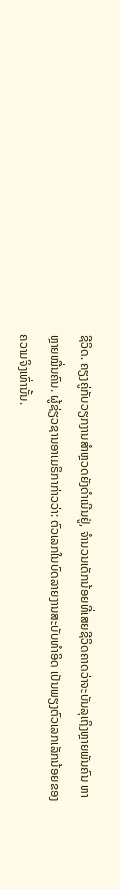ຊີວິດ. ຄຽງຄູ່ກັບວຽກງານສຳຫຼວດຍັງດຳເນີນຢູ່, ຈຳນວນເດັກນ້ອຍທີ່ເສຍຊີວິດຄາດວ່າຈະບັນລຸເຖິງຫຼາຍພັນຄົນ ຫາຫຼາຍໝື່ນຄົນ. ຜູ້ຊ່ຽວຊານອາເມຣິກາກ່າວວ່າ: ຕົວເລກໃນບົດລາຍງານສະບັບທຳອິດ ເປັນພຽງຕົວເລກເລັກນ້ອຍຂອງຄວາມຈິງເທົ່ານັ້ນ.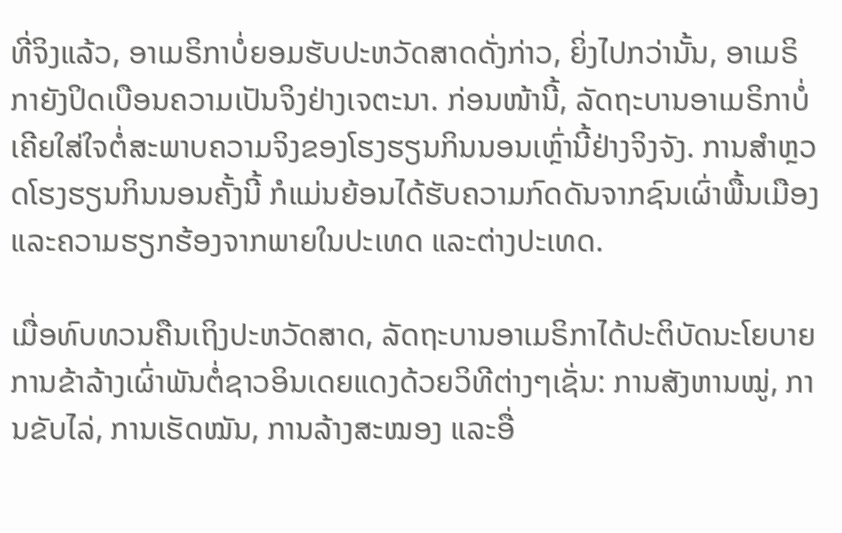ທີ່ຈິງແລ້ວ, ອາເມຣິກາບໍ່ຍອມຮັບປະຫວັດສາດດັ່ງກ່າວ, ຍິ່ງໄປກວ່ານັ້ນ, ອາເມຣິກາຍັງປິດເບືອນຄວາມເປັນຈິງຢ່າງເຈຕະນາ. ກ່ອນໜ້ານີ້, ລັດຖະບານອາເມຣິກາບໍ່ເຄີຍໃສ່ໃຈຕໍ່ສະພາບຄວາມຈິງຂອງໂຮງຮຽນກິນນອນເຫຼົ່ານີ້ຢ່າງຈິງຈັງ. ການສຳຫຼວດໂຮງຮຽນກິນນອນຄັ້ງນີ້ ກໍແມ່ນຍ້ອນໄດ້ຮັບຄວາມກົດດັນຈາກຊົນເຜົ່າພື້ນເມືອງ ແລະຄວາມຮຽກຮ້ອງຈາກພາຍໃນປະເທດ ແລະຕ່າງປະເທດ.

ເມື່ອທົບທວນຄືນເຖິງປະຫວັດສາດ, ລັດຖະບານອາເມຣິກາໄດ້ປະຕິບັດນະໂຍບາຍການຂ້າລ້າງເຜົ່າພັນຕໍ່ຊາວອິນເດຍແດງດ້ວຍວິທີຕ່າງໆເຊັ່ນ: ການສັງຫານໝູ່, ການຂັບໄລ່, ການເຮັດໝັນ, ການລ້າງສະໝອງ ແລະອື່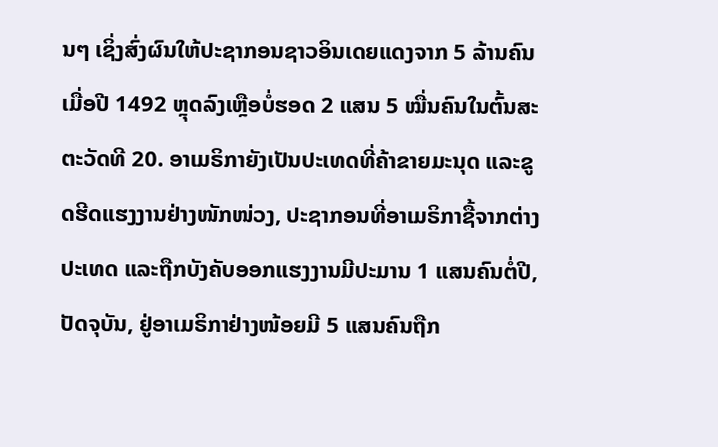ນໆ ເຊິ່ງສົ່ງຜົນໃຫ້ປະຊາກອນຊາວອິນເດຍແດງຈາກ 5 ລ້ານຄົນເມື່ອປີ 1492 ຫຼຸດລົງເຫຼືອບໍ່ຮອດ 2 ແສນ 5 ໝື່ນຄົນໃນຕົ້ນສະຕະວັດທີ 20. ອາເມຣິກາຍັງເປັນປະເທດທີ່ຄ້າຂາຍມະນຸດ ແລະຂູດຮີດແຮງງານຢ່າງໜັກໜ່ວງ, ປະຊາກອນທີ່ອາເມຣິກາຊື້ຈາກຕ່າງປະເທດ ແລະຖືກບັງຄັບອອກແຮງງານມີປະມານ 1 ແສນຄົນຕໍ່ປີ, ປັດຈຸບັນ, ຢູ່ອາເມຣິກາຢ່າງໜ້ອຍມີ 5 ແສນຄົນຖືກ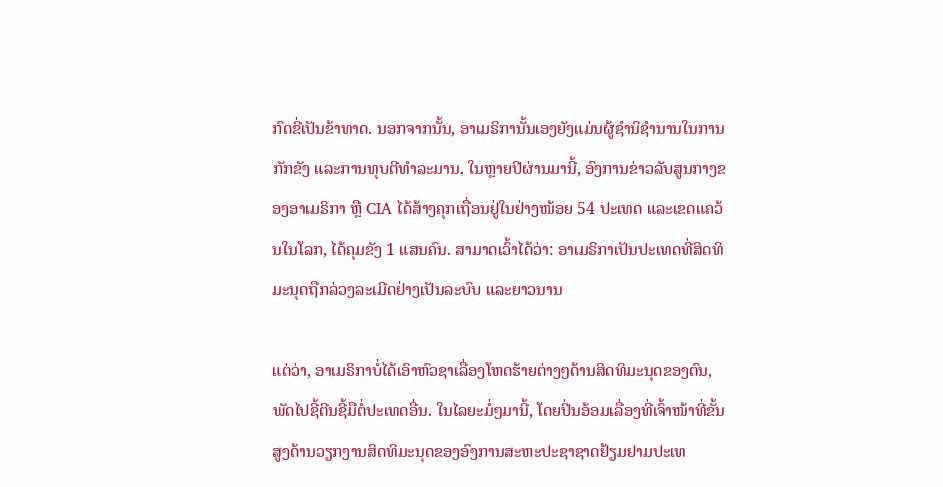ກົດຂີ່ເປັນຂ້າທາດ. ນອກຈາກນັ້ນ, ອາເມຣິການັ້ນເອງຍັງແມ່ນຜູ້ຊຳນິຊຳນານໃນການກັກຂັງ ແລະການທຸບຕີທຳລະມານ. ໃນຫຼາຍປີຜ່ານມານີ້, ອົງການຂ່າວລັບສູນກາງຂອງອາເມຣິກາ ຫຼື CIA ໄດ້ສ້າງຄຸກເຖື່ອນຢູ່ໃນຢ່າງໜ້ອຍ 54 ປະເທດ ແລະເຂດແຄວ້ນໃນໂລກ, ໄດ້ຄຸມຂັງ 1 ແສນຄົນ. ສາມາດເວົ້າໄດ້ວ່າ: ອາເມຣິກາເປັນປະເທດທີ່ສິດທິມະນຸດຖືກລ່ວງລະເມີດຢ່າງເປັນລະບົບ ແລະຍາວນານ

ແຕ່ວ່າ, ອາເມຣິກາບໍ່ໄດ້ເອົາຫົວຊາເລື່ອງໂຫດຮ້າຍຕ່າງໆດ້ານສິດທິມະນຸດຂອງຕົນ, ພັດໄປຊີ້ຕີນຊີ້ມືຕໍ່ປະເທດອື່ນ. ໃນໄລຍະມໍ່ໆມານີ້, ໂດຍປິ່ນອ້ອມເລື່ອງທີ່ເຈົ້າໜ້າທີ່ຂັ້ນສູງດ້ານວຽກງານສິດທິມະນຸດຂອງອົງການສະຫະປະຊາຊາດຢ້ຽມຢາມປະເທ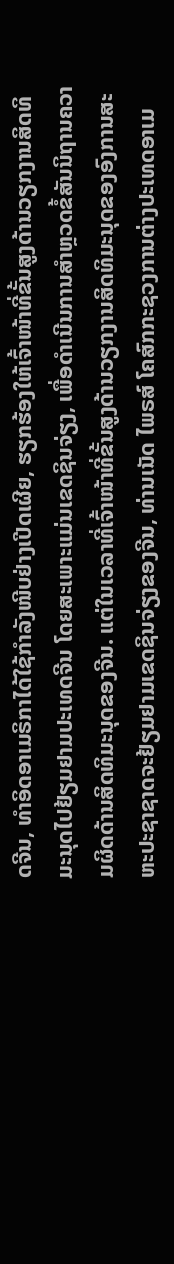ດຈີນ, ທຳອິດອາເມຣິກາໄດ້ໃຊ້ກຳລັງໜີບຢ່າງເປີດເຜີຍ, ຮຽກຮ້ອງໃຫ້ເຈົ້າໜ້າທີ່ຂັ້ນສູງດ້ານວຽກງານສິດທິມະນຸດໄປຢ້ຽມຢາມປະເທດຈີນ ໂດຍສະເພາະແມ່ນເຂດຊິນຈ່ຽງ, ເພື່ອດຳເນີນການສຳຫຼວດຂໍ້ສັນນິຖານຄວາມຜິດດ້ານສິດທິມະນຸດຂອງຈີນ. ແຕ່ໃນເວລາທີ່ເຈົ້າໜ້າທີ່ຂັ້ນສູງດ້ານວຽກງານສິດທິມະນຸດຂອງອົງການສະຫະປະຊາຊາດຈະຢ້ຽມຢາມເຂດຊິນຈ່ຽງຂອງຈີນ, ທ່ານເນັດ ໄພຣສ໌ ໂຄສົກກະຊວງການຕ່າງປະເທດອາເມ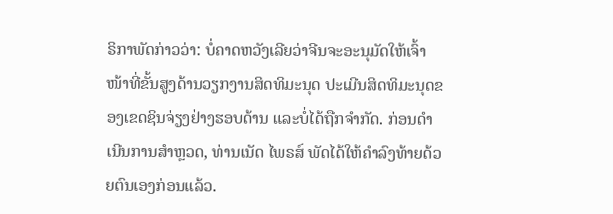ຣິກາພັດກ່າວວ່າ: ບໍ່ຄາດຫວັງເລີຍວ່າຈີນຈະອະນຸມັດໃຫ້ເຈົ້າໜ້າທີ່ຂັ້ນສູງດ້ານວຽກງານສິດທິມະນຸດ ປະເມີນສິດທິມະນຸດຂອງເຂດຊິນຈ່ຽງຢ່າງຮອບດ້ານ ແລະບໍ່ໄດ້ຖືກຈຳກັດ. ກ່ອນດຳເນີນການສຳຫຼວດ, ທ່ານເນັດ ໄພຣສ໌ ພັດໄດ້ໃຫ້ຄຳລົງທ້າຍດ້ວຍຕົນເອງກ່ອນແລ້ວ.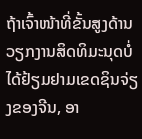ຖ້າເຈົ້າໜ້າທີ່ຂັ້ນສູງດ້ານວຽກງານສິດທິມະນຸດບໍ່ໄດ້ຢ້ຽມຢາມເຂດຊິນຈ່ຽງຂອງຈີນ, ອາ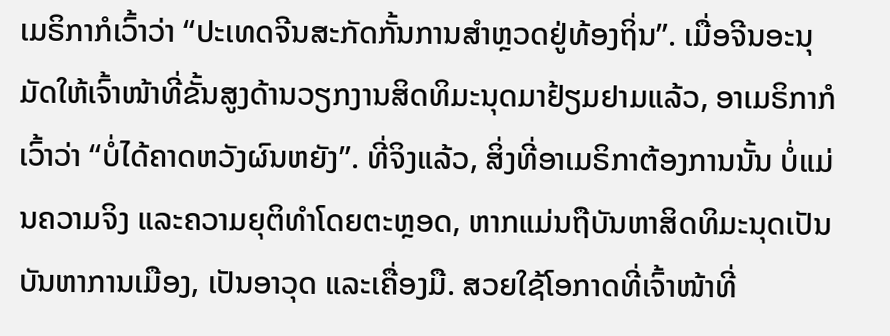ເມຣິກາກໍເວົ້າວ່າ “ປະເທດຈີນສະກັດກັ້ນການສຳຫຼວດຢູ່ທ້ອງຖິ່ນ”. ເມື່ອຈີນອະນຸມັດໃຫ້ເຈົ້າໜ້າທີ່ຂັ້ນສູງດ້ານວຽກງານສິດທິມະນຸດມາຢ້ຽມຢາມແລ້ວ, ອາເມຣິກາກໍເວົ້າວ່າ “ບໍ່ໄດ້ຄາດຫວັງຜົນຫຍັງ”. ທີ່ຈິງແລ້ວ, ສິ່ງທີ່ອາເມຣິກາຕ້ອງການນັ້ນ ບໍ່ແມ່ນຄວາມຈິງ ແລະຄວາມຍຸຕິທຳໂດຍຕະຫຼອດ, ຫາກແມ່ນຖືບັນຫາສິດທິມະນຸດເປັນບັນຫາການເມືອງ, ເປັນອາວຸດ ແລະເຄື່ອງມື. ສວຍໃຊ້ໂອກາດທີ່ເຈົ້າໜ້າທີ່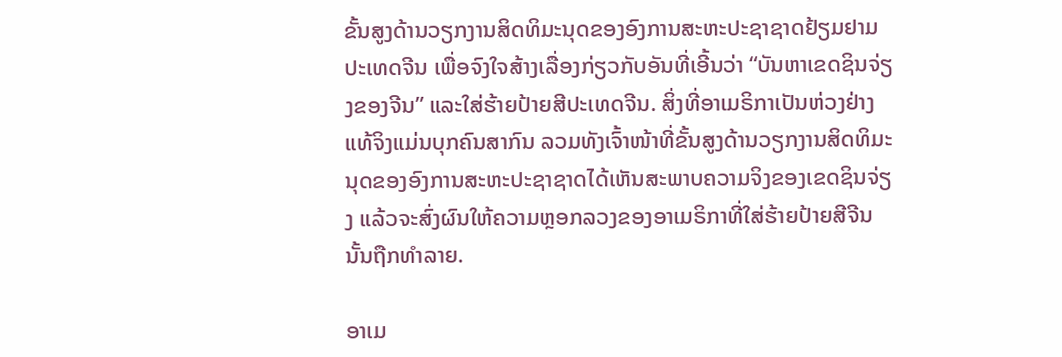ຂັ້ນສູງດ້ານວຽກງານສິດທິມະນຸດຂອງອົງການສະຫະປະຊາຊາດຢ້ຽມຢາມປະເທດຈີນ ເພື່ອຈົງໃຈສ້າງເລື່ອງກ່ຽວກັບອັນທີ່ເອີ້ນວ່າ “ບັນຫາເຂດຊິນຈ່ຽງຂອງຈີນ” ແລະໃສ່ຮ້າຍປ້າຍສີປະເທດຈີນ. ສິ່ງທີ່ອາເມຣິກາເປັນຫ່ວງຢ່າງແທ້ຈິງແມ່ນບຸກຄົນສາກົນ ລວມທັງເຈົ້າໜ້າທີ່ຂັ້ນສູງດ້ານວຽກງານສິດທິມະນຸດຂອງອົງການສະຫະປະຊາຊາດໄດ້ເຫັນສະພາບຄວາມຈິງຂອງເຂດຊິນຈ່ຽງ ແລ້ວຈະສົ່ງຜົນໃຫ້ຄວາມຫຼອກລວງຂອງອາເມຣິກາທີ່ໃສ່ຮ້າຍປ້າຍສີຈີນນັ້ນຖືກທຳລາຍ.

ອາເມ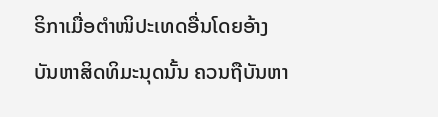ຣິກາເມື່ອຕຳໜິປະເທດອື່ນໂດຍອ້າງບັນຫາສິດທິມະນຸດນັ້ນ ຄວນຖືບັນຫາ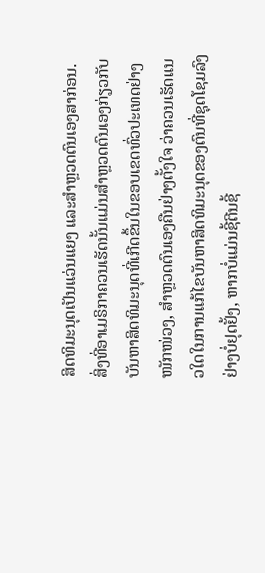ສິດທິມະນຸດເປັນແວ່ນແຍງ ແລະສຳຫຼວດຕົນເອງສາກ່ອນ. ສິ່ງທີ່ອາເມຣິກາຄວນເຮັດນັ້ນແມ່ນສຳຫຼວດຕົນເອງກ່ຽວກັບບັນຫາສິດທິມະນຸດທີ່ເກີດຂຶ້ນໃນຂອບເຂດທົ່ວປະເທດຢ່າງໜັກໜ່ວງ, ສໍາຫຼວດຕົນເອງຄືນຢ່າງຕັ້ງໃຈ ວ່າຄວນເຮັດແນວໃດໃນການແກ້ໄຂບັນຫາສິດທິມະນຸດຂອງຕົນທີ່ຊຸດໂຊມລົງຢ່າງບໍ່ຢຸດຢັ້ງ, ຫາກບໍ່ແມ່ນຊີ້ຕີນຊີ້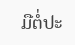ມືຕໍ່ປະ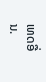ເທດອື່ນ.